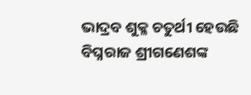ଭାଦ୍ରବ ଶୁକ୍ଳ ଚତୁର୍ଥୀ ହେଉଛି ବିଘ୍ନରାଜ ଶ୍ରୀଗଣେଶଙ୍କ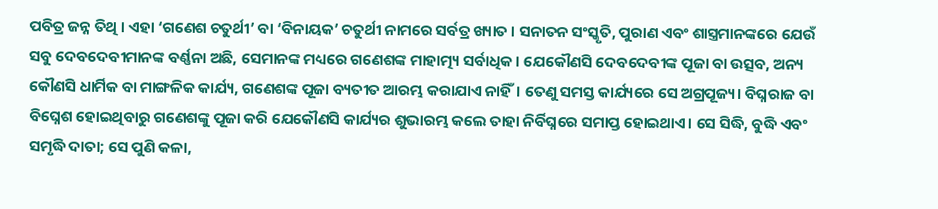ପବିତ୍ର ଜନ୍ନ ତିଥି । ଏହା ‘ଗଣେଶ ଚତୁର୍ଥୀ’ ବା ‘ବିନାୟକ’ ଚତୁର୍ଥୀ ନାମରେ ସର୍ବତ୍ର ଖ୍ୟାତ । ସନାତନ ସଂସ୍କୃତି, ପୁରାଣ ଏବଂ ଶାସ୍ତ୍ରମାନଙ୍କରେ ଯେଉଁ ସବୁ ଦେବଦେବୀମାନଙ୍କ ବର୍ଣ୍ଣନା ଅଛି, ସେମାନଙ୍କ ମଧ୍ୟରେ ଗଣେଶଙ୍କ ମାହାତ୍ମ୍ୟ ସର୍ବାଧିକ। ଯେକୌଣସି ଦେବଦେବୀଙ୍କ ପୂଜା ବା ଉତ୍ସବ, ଅନ୍ୟ କୌଣସି ଧାର୍ମିକ ବା ମାଙ୍ଗଳିକ କାର୍ଯ୍ୟ, ଗଣେଶଙ୍କ ପୂଜା ବ୍ୟତୀତ ଆରମ୍ଭ କରାଯାଏ ନାହିଁ। ତେଣୁ ସମସ୍ତ କାର୍ଯ୍ୟରେ ସେ ଅଗ୍ରପୂଜ୍ୟ। ବିଘ୍ନରାଜ ବା ବିଘ୍ନେଶ ହୋଇଥିବାରୁ ଗଣେଶଙ୍କୁ ପୂଜା କରି ଯେକୌଣସି କାର୍ଯ୍ୟର ଶୁଭାରମ୍ଭ କଲେ ତାହା ନିର୍ବିଘ୍ନରେ ସମାପ୍ତ ହୋଇଥାଏ। ସେ ସିଦ୍ଧି, ବୁଦ୍ଧି ଏବଂ ସମୃଦ୍ଧି ଦାତା; ସେ ପୁଣି କଳା,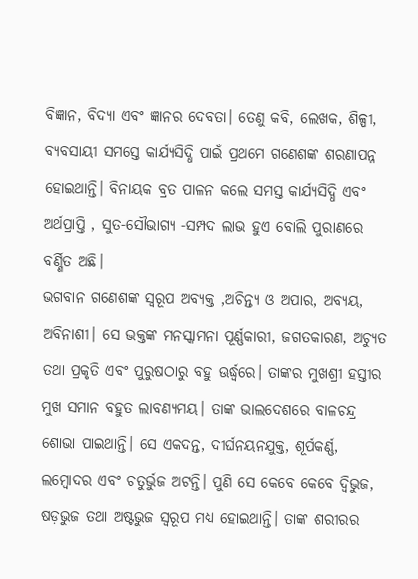ବିଜ୍ଞାନ, ବିଦ୍ୟା ଏବଂ ଜ୍ଞାନର ଦେବତା। ତେଣୁ କବି, ଲେଖକ, ଶିଳ୍ପୀ, ବ୍ୟବସାୟୀ ସମସ୍ତେ କାର୍ଯ୍ୟସିଦ୍ଧି ପାଇଁ ପ୍ରଥମେ ଗଣେଶଙ୍କ ଶରଣାପନ୍ନ ହୋଇଥାନ୍ତି। ବିନାୟକ ବ୍ରତ ପାଳନ କଲେ ସମସ୍ତ କାର୍ଯ୍ୟସିଦ୍ଧି ଏବଂ ଅର୍ଥପ୍ରାପ୍ତି , ସୁତ-ସୌଭାଗ୍ୟ -ସମ୍ପଦ ଲାଭ ହୁଏ ବୋଲି ପୁରାଣରେ ବର୍ଣ୍ଣିତ ଅଛି।
ଭଗବାନ ଗଣେଶଙ୍କ ସ୍ୱରୂପ ଅବ୍ୟକ୍ତ ,ଅଚିନ୍ତ୍ୟ ଓ ଅପାର, ଅବ୍ୟୟ, ଅବିନାଶୀ। ସେ ଭକ୍ତଙ୍କ ମନସ୍କାମନା ପୂର୍ଣ୍ଣକାରୀ, ଜଗତକାରଣ, ଅଚ୍ୟୁତ ତଥା ପ୍ରକୃତି ଏବଂ ପୁରୁଷଠାରୁ ବହୁ ଊର୍ଦ୍ଧ୍ୱରେ। ତାଙ୍କର ମୁଖଶ୍ରୀ ହସ୍ତୀର ମୁଖ ସମାନ ବହୁତ ଲାବଣ୍ୟମୟ। ତାଙ୍କ ଭାଲଦେଶରେ ବାଳଚନ୍ଦ୍ର ଶୋଭା ପାଇଥାନ୍ତି। ସେ ଏକଦନ୍ତ, ଦୀର୍ଘନୟନଯୁକ୍ତ, ଶୂର୍ପକର୍ଣ୍ଣ, ଲମ୍ବୋଦର ଏବଂ ଚତୁର୍ଭୁଜ ଅଟନ୍ତି। ପୁଣି ସେ କେବେ କେବେ ଦ୍ବିଭୁଜ, ଷଡ଼ଭୁଜ ତଥା ଅଷ୍ଟଭୁଜ ସ୍ୱରୂପ ମଧ୍ୟ ହୋଇଥାନ୍ତି। ତାଙ୍କ ଶରୀରର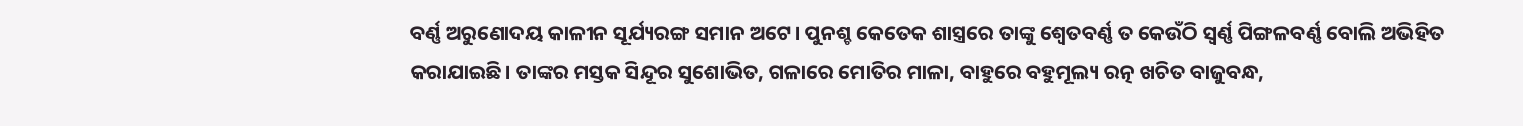ବର୍ଣ୍ଣ ଅରୁଣୋଦୟ କାଳୀନ ସୂର୍ଯ୍ୟରଙ୍ଗ ସମାନ ଅଟେ। ପୁନଶ୍ଚ କେତେକ ଶାସ୍ତ୍ରରେ ତାଙ୍କୁ ଶ୍ୱେତବର୍ଣ୍ଣ ତ କେଉଁଠି ସ୍ୱର୍ଣ୍ଣ ପିଙ୍ଗଳବର୍ଣ୍ଣ ବୋଲି ଅଭିହିତ କରାଯାଇଛି। ତାଙ୍କର ମସ୍ତକ ସିନ୍ଦୂର ସୁଶୋଭିତ, ଗଳାରେ ମୋତିର ମାଳା, ବାହୁରେ ବହୁମୂଲ୍ୟ ରତ୍ନ ଖଚିତ ବାଜୁବନ୍ଧ,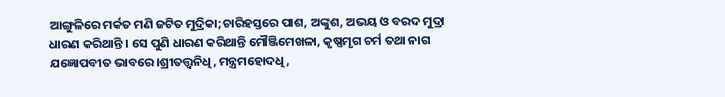ଆଙ୍ଗୁଳିରେ ମର୍କତ ମଣି ଜଟିତ ମୁଦ୍ରିକା;ଚାରିହସ୍ତରେ ପାଶ, ଅଙ୍କୁଶ, ଅଭୟ ଓ ବରଦ ମୁଦ୍ରା ଧାରଣ କରିଥାନ୍ତି । ସେ ପୁଣି ଧାରଣ କରିଥାନ୍ତି ମୌଞ୍ଜିମେଖଳା, କୃଷ୍ଣମୃଗ ଚର୍ମ ତଥା ନାଗ ଯଜ୍ଞୋପବୀତ ଭାବରେ।ଶ୍ରୀତତ୍ତ୍ୱନିଧି, ମନ୍ତ୍ରମହୋଦଧି,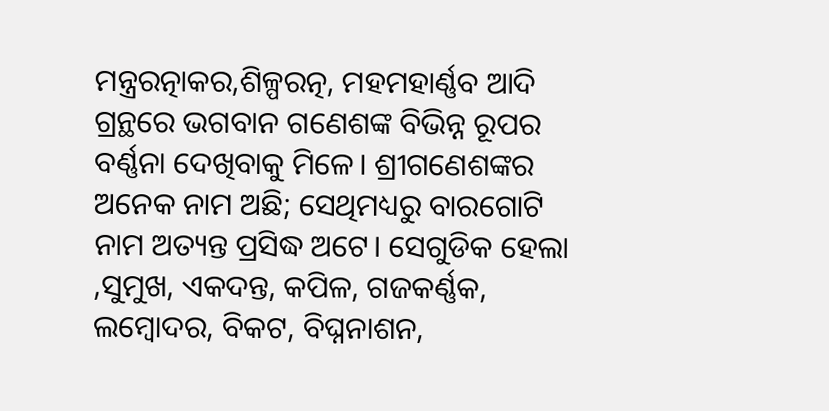ମନ୍ତ୍ରରତ୍ନାକର,ଶିଳ୍ପରତ୍ନ, ମହମହାର୍ଣ୍ଣବ ଆଦି ଗ୍ରନ୍ଥରେ ଭଗବାନ ଗଣେଶଙ୍କ ବିଭିନ୍ନ ରୂପର ବର୍ଣ୍ଣନା ଦେଖିବାକୁ ମିଳେ। ଶ୍ରୀଗଣେଶଙ୍କର ଅନେକ ନାମ ଅଛି; ସେଥିମଧ୍ୟରୁ ବାରଗୋଟି ନାମ ଅତ୍ୟନ୍ତ ପ୍ରସିଦ୍ଧ ଅଟେ। ସେଗୁଡିକ ହେଲା ,ସୁମୁଖ, ଏକଦନ୍ତ, କପିଳ, ଗଜକର୍ଣ୍ଣକ, ଲମ୍ବୋଦର, ବିକଟ, ବିଘ୍ନନାଶନ,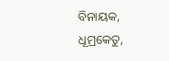ବିନାୟକ, ଧୂମ୍ରକେତୁ,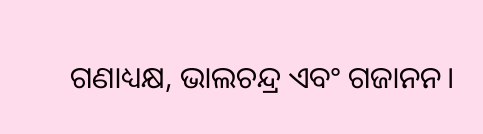ଗଣାଧ୍ୟକ୍ଷ, ଭାଲଚନ୍ଦ୍ର ଏବଂ ଗଜାନନ।